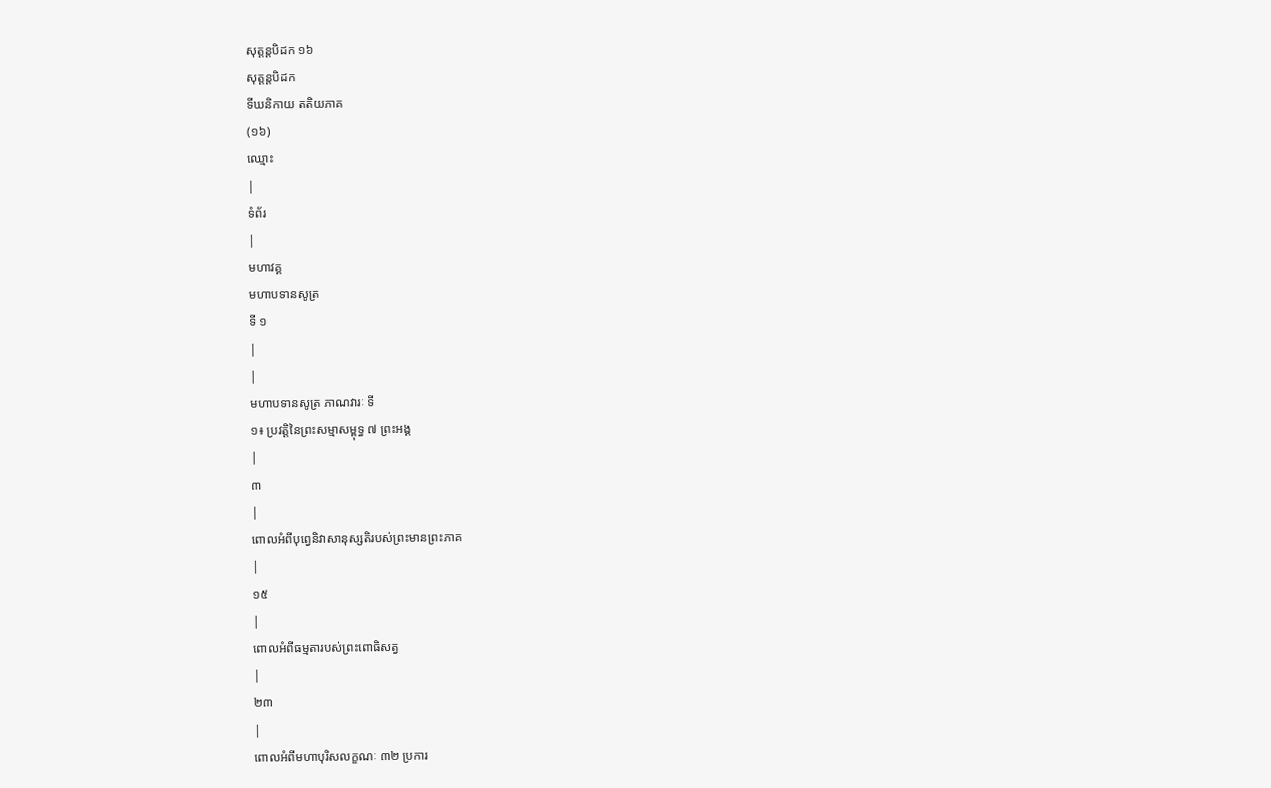សុត្តន្តបិដក ១៦
សុត្តន្តបិដក
ទីឃនិកាយ តតិយភាគ
(១៦)
ឈ្មោះ
|
ទំព័រ
|
មហាវគ្គ
មហាបទានសូត្រ
ទី ១
|
|
មហាបទានសូត្រ ភាណវារៈ ទី
១៖ ប្រវត្តិនៃព្រះសម្មាសម្ពុទ្ធ ៧ ព្រះអង្គ
|
៣
|
ពោលអំពីបុព្វេនិវាសានុស្សតិរបស់ព្រះមានព្រះភាគ
|
១៥
|
ពោលអំពីធម្មតារបស់ព្រះពោធិសត្វ
|
២៣
|
ពោលអំពីមហាបុរិសលក្ខណៈ ៣២ ប្រការ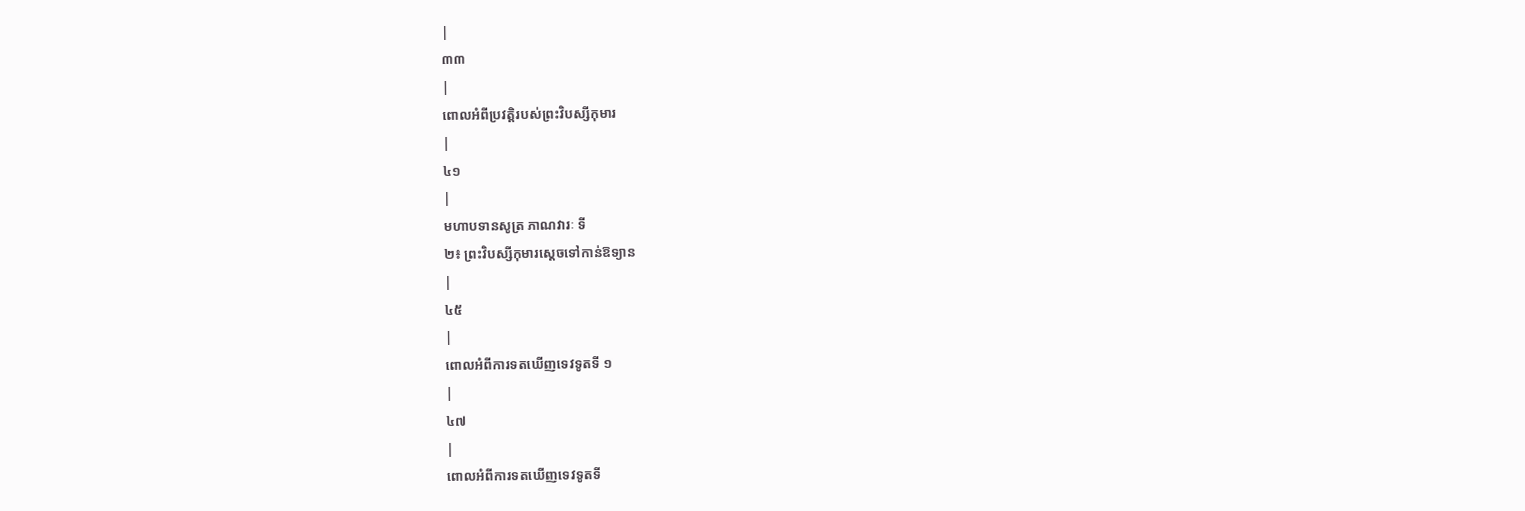|
៣៣
|
ពោលអំពីប្រវត្តិរបស់ព្រះវិបស្សីកុមារ
|
៤១
|
មហាបទានសូត្រ ភាណវារៈ ទី
២៖ ព្រះវិបស្សីកុមារស្តេចទៅកាន់ឱទ្យាន
|
៤៥
|
ពោលអំពីការទតឃើញទេវទូតទី ១
|
៤៧
|
ពោលអំពីការទតឃើញទេវទូតទី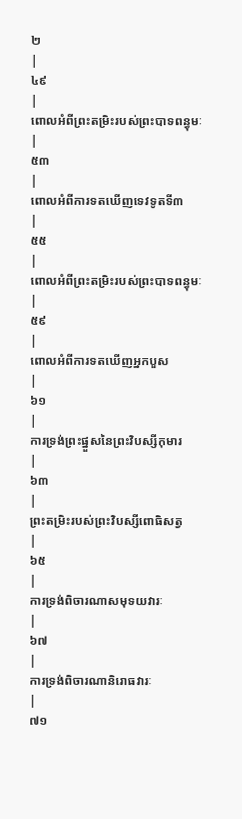២
|
៤៩
|
ពោលអំពីព្រះតម្រិះរបស់ព្រះបាទពន្ធុមៈ
|
៥៣
|
ពោលអំពីការទតឃើញទេវទូតទី៣
|
៥៥
|
ពោលអំពីព្រះតម្រិះរបស់ព្រះបាទពន្ធុមៈ
|
៥៩
|
ពោលអំពីការទតឃើញអ្នកបួស
|
៦១
|
ការទ្រង់ព្រះផ្នួសនៃព្រះវិបស្សីកុមារ
|
៦៣
|
ព្រះតម្រិះរបស់ព្រះវិបស្សីពោធិសត្វ
|
៦៥
|
ការទ្រង់ពិចារណាសមុទយវារៈ
|
៦៧
|
ការទ្រង់ពិចារណានិរោធវារៈ
|
៧១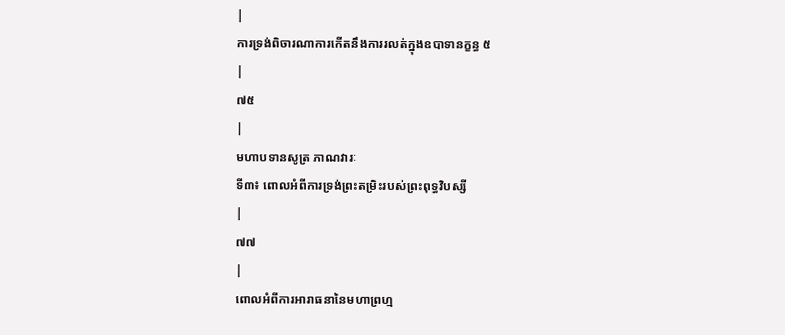|
ការទ្រង់ពិចារណាការកើតនឹងការរលត់ក្នុងឧបាទានក្ខន្ធ ៥
|
៧៥
|
មហាបទានសូត្រ ភាណវារៈ
ទី៣៖ ពោលអំពីការទ្រង់ព្រះតម្រិះរបស់ព្រះពុទ្ធវិបស្សី
|
៧៧
|
ពោលអំពីការអារាធនានៃមហាព្រហ្ម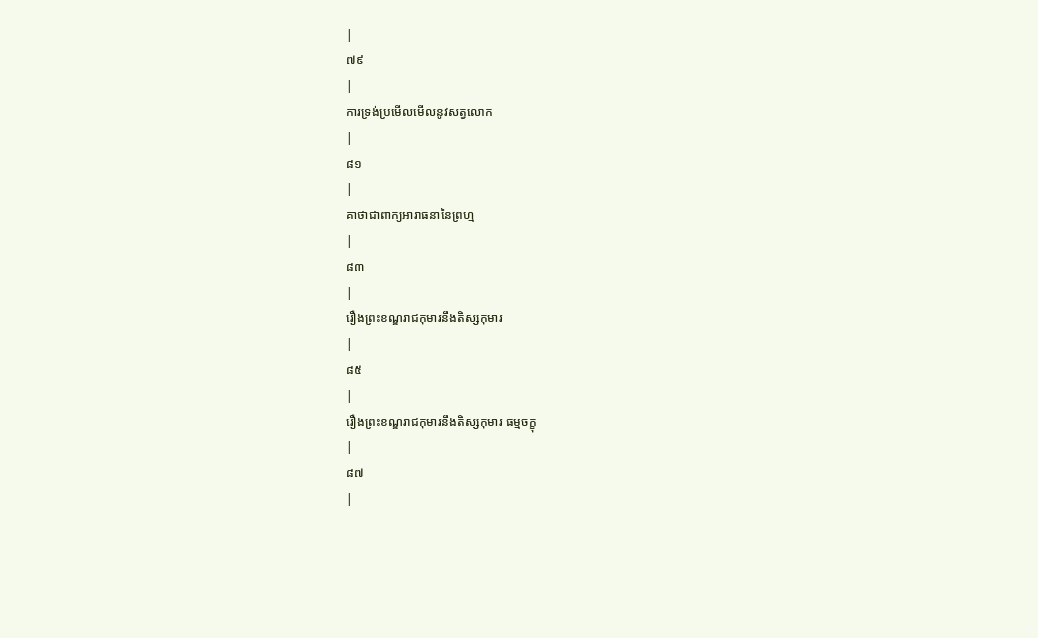|
៧៩
|
ការទ្រង់ប្រមើលមើលនូវសត្វលោក
|
៨១
|
គាថាជាពាក្យអារាធនានៃព្រហ្ម
|
៨៣
|
រឿងព្រះខណ្ឌរាជកុមារនឹងតិស្សកុមារ
|
៨៥
|
រឿងព្រះខណ្ឌរាជកុមារនឹងតិស្សកុមារ ធម្មចក្ខុ
|
៨៧
|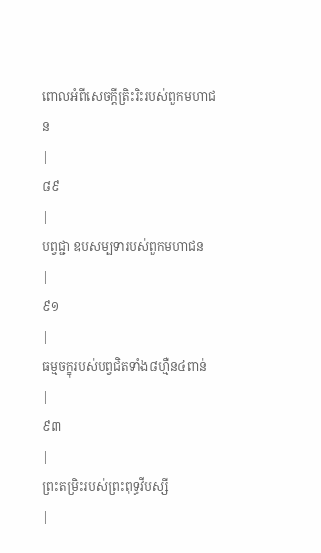ពោលអំពីសេចក្តីត្រិះរិះរបស់ពួកមហាជន
|
៨៩
|
បព្វជ្ជា ឧបសម្បទារបស់ពួកមហាជន
|
៩១
|
ធម្មចក្ខុរបស់បព្វជិតទាំង៨ហ្មឺន៤ពាន់
|
៩៣
|
ព្រះតម្រិះរបស់ព្រះពុទ្ធវីបស្សី
|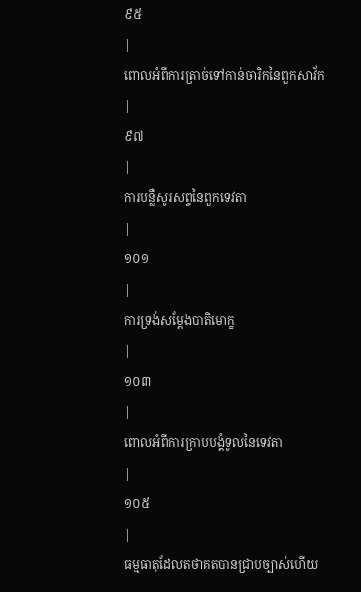៩៥
|
ពោលអំពីការត្រាច់ទៅកាន់ចារិកនៃពួកសាវ័ក
|
៩៧
|
ការបន្លឺសូរសព្ទនៃពួកទេវតា
|
១០១
|
ការទ្រង់សម្តែងបាតិមោក្ខ
|
១០៣
|
ពោលអំពីការក្រាបបង្គំទូលនៃទេវតា
|
១០៥
|
ធម្មធាតុដែលតថាគតបានជ្រាបច្បាស់ហើយ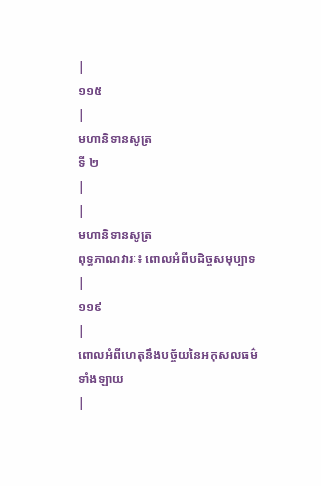|
១១៥
|
មហានិទានសូត្រ
ទី ២
|
|
មហានិទានសូត្រ
ពុទ្ធភាណវារៈ៖ ពោលអំពីបដិច្ចសមុប្បាទ
|
១១៩
|
ពោលអំពីហេតុនឹងបច្ច័យនៃអកុសលធម៌ទាំងឡាយ
|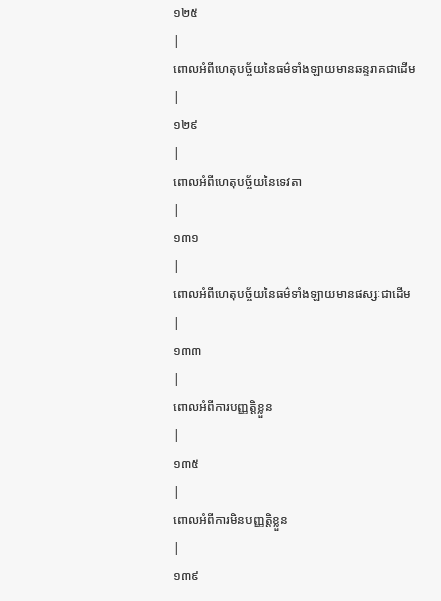១២៥
|
ពោលអំពីហេតុបច្ច័យនៃធម៌ទាំងឡាយមានឆន្ទរាគជាដើម
|
១២៩
|
ពោលអំពីហេតុបច្ច័យនៃទេវតា
|
១៣១
|
ពោលអំពីហេតុបច្ច័យនៃធម៌ទាំងឡាយមានផស្សៈជាដើម
|
១៣៣
|
ពោលអំពីការបញ្ញត្តិខ្លួន
|
១៣៥
|
ពោលអំពីការមិនបញ្ញត្តិខ្លួន
|
១៣៩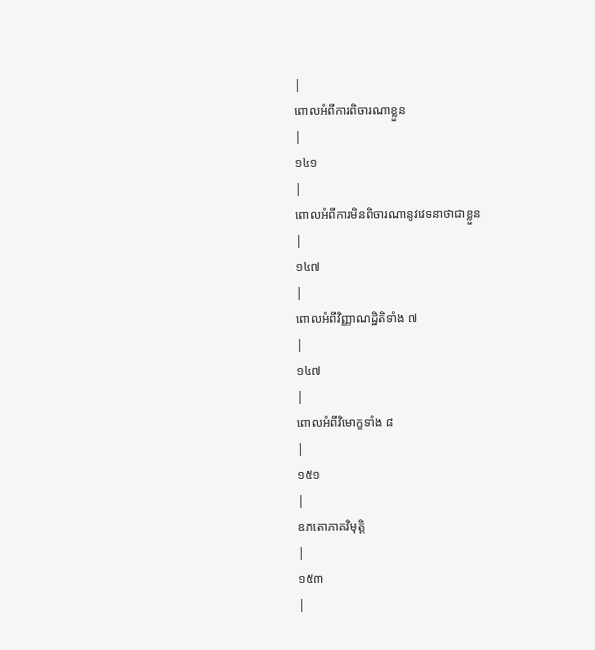|
ពោលអំពីការពិចារណាខ្លួន
|
១៤១
|
ពោលអំពីការមិនពិចារណានូវវេទនាថាជាខ្លួន
|
១៤៧
|
ពោលអំពីវិញ្ញាណដ្ឋិតិទាំង ៧
|
១៤៧
|
ពោលអំពីវិមោក្ខទាំង ៨
|
១៥១
|
ឧភតោភាគវិមុត្តិ
|
១៥៣
|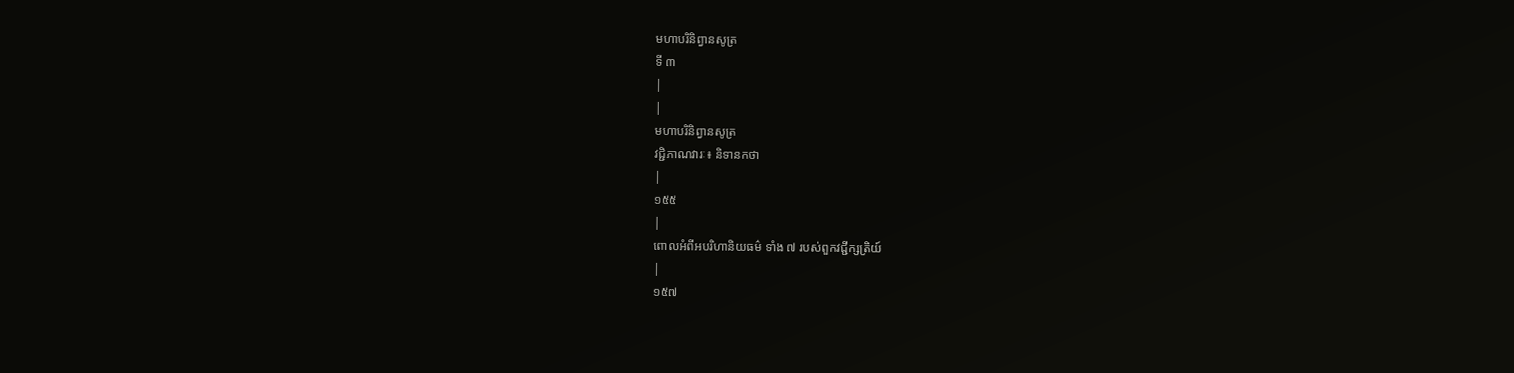មហាបរិនិព្វានសូត្រ
ទី ៣
|
|
មហាបរិនិព្វានសូត្រ
វជ្ជិភាណវារៈ៖ និទានកថា
|
១៥៥
|
ពោលអំពីអបរិហានិយធម៌ ទាំង ៧ របស់ពួកវជ្ជីក្សត្រិយ៍
|
១៥៧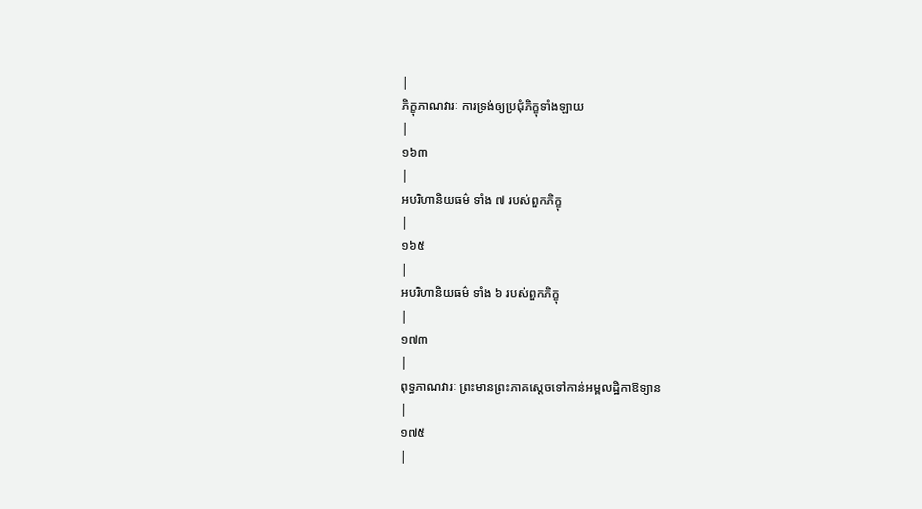|
ភិក្ខុភាណវារៈ ការទ្រង់ឲ្យប្រជុំភិក្ខុទាំងឡាយ
|
១៦៣
|
អបរិហានិយធម៌ ទាំង ៧ របស់ពួកភិក្ខុ
|
១៦៥
|
អបរិហានិយធម៌ ទាំង ៦ របស់ពួកភិក្ខុ
|
១៧៣
|
ពុទ្ធភាណវារៈ ព្រះមានព្រះភាគស្តេចទៅកាន់អម្ពលដ្ឋិកាឱទ្យាន
|
១៧៥
|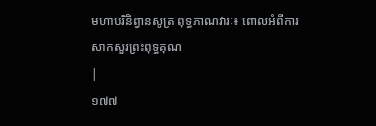មហាបរិនិព្វានសូត្រ ពុទ្ធភាណវារៈ៖ ពោលអំពីការសាកសួរព្រះពុទ្ធគុណ
|
១៧៧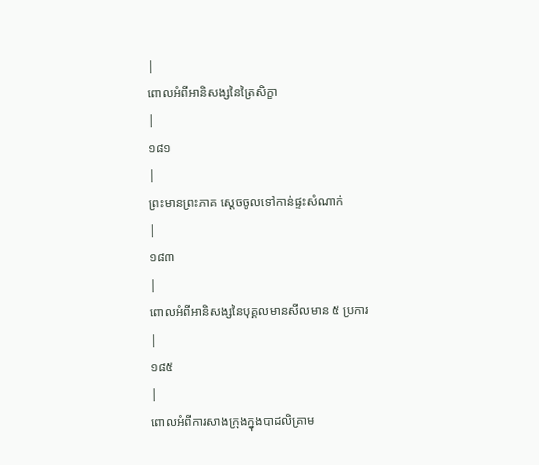|
ពោលអំពីអានិសង្សនៃត្រៃសិក្ខា
|
១៨១
|
ព្រះមានព្រះភាគ ស្តេចចូលទៅកាន់ផ្ទះសំណាក់
|
១៨៣
|
ពោលអំពីអានិសង្សនៃបុគ្គលមានសីលមាន ៥ ប្រការ
|
១៨៥
|
ពោលអំពីការសាងក្រុងក្នុងបាដលិគ្រាម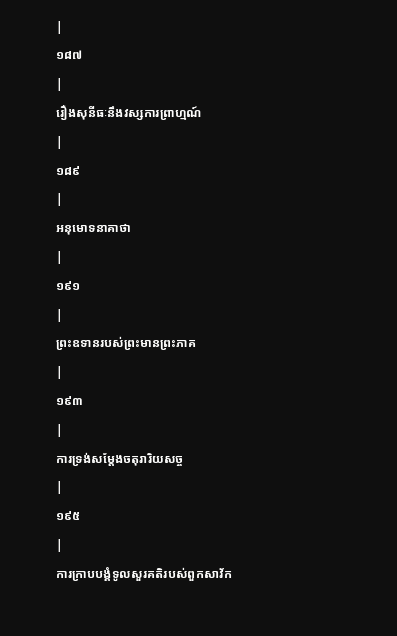|
១៨៧
|
រឿងសុនីធៈនឹងវស្សការព្រាហ្មណ៍
|
១៨៩
|
អនុមោទនាគាថា
|
១៩១
|
ព្រះឧទានរបស់ព្រះមានព្រះភាគ
|
១៩៣
|
ការទ្រង់សម្តែងចតុរារិយសច្ច
|
១៩៥
|
ការក្រាបបង្គំទូលសួរគតិរបស់ពួកសាវ័ក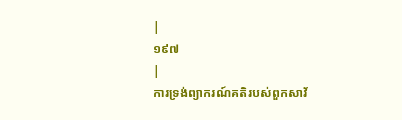|
១៩៧
|
ការទ្រង់ព្យាករណ៍គតិរបស់ពួកសាវ័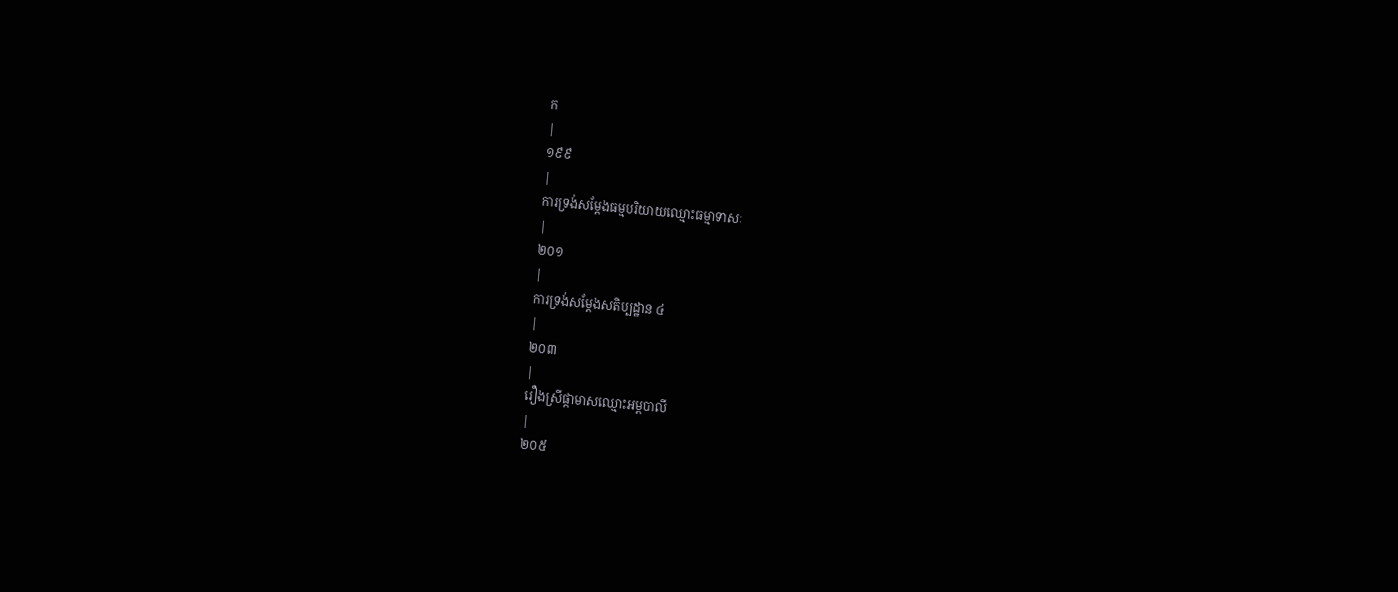ក
|
១៩៩
|
ការទ្រង់សម្តែងធម្មបរិយាយឈ្មោះធម្មាទាសៈ
|
២០១
|
ការទ្រង់សម្តែងសតិប្បដ្ឋាន ៤
|
២០៣
|
រឿងស្រីផ្កាមាសឈ្មោះអម្ពបាលី
|
២០៥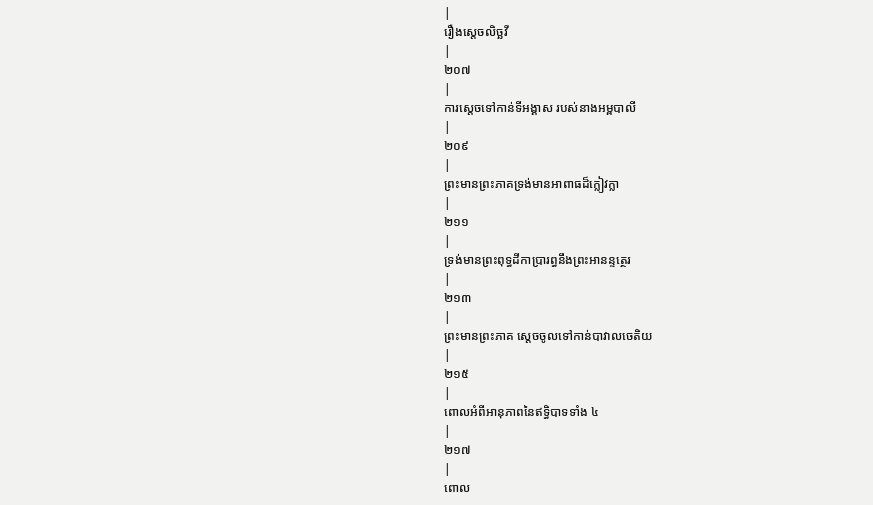|
រឿងស្តេចលិច្ឆវី
|
២០៧
|
ការស្តេចទៅកាន់ទីអង្គាស របស់នាងអម្ពបាលី
|
២០៩
|
ព្រះមានព្រះភាគទ្រង់មានអាពាធដ៏ក្លៀវក្លា
|
២១១
|
ទ្រង់មានព្រះពុទ្ធដីកាប្រារព្ធនឹងព្រះអានន្ទត្ថេរ
|
២១៣
|
ព្រះមានព្រះភាគ ស្តេចចូលទៅកាន់បាវាលចេតិយ
|
២១៥
|
ពោលអំពីអានុភាពនៃឥទ្ធិបាទទាំង ៤
|
២១៧
|
ពោល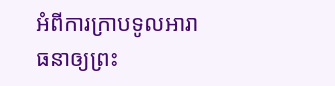អំពីការក្រាបទូលអារាធនាឲ្យព្រះ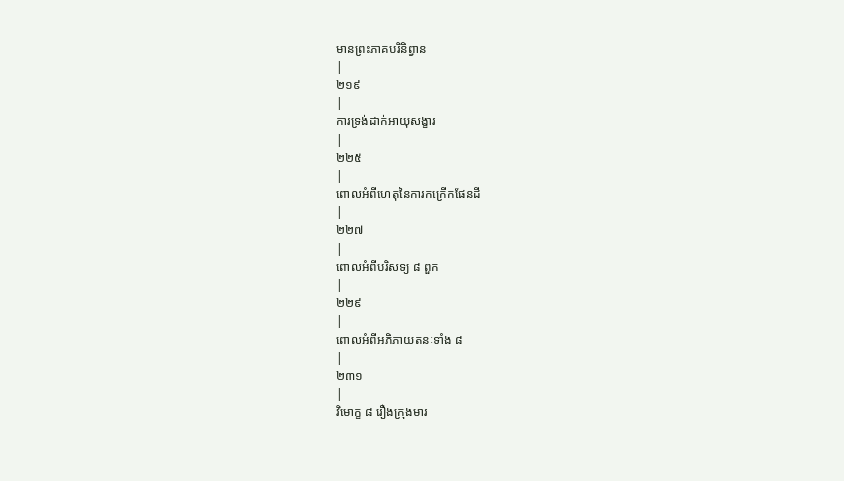មានព្រះភាគបរិនិព្វាន
|
២១៩
|
ការទ្រង់ដាក់អាយុសង្ខារ
|
២២៥
|
ពោលអំពីហេតុនៃការកក្រើកផែនដី
|
២២៧
|
ពោលអំពីបរិសទ្យ ៨ ពួក
|
២២៩
|
ពោលអំពីអភិភាយតនៈទាំង ៨
|
២៣១
|
វិមោក្ខ ៨ រឿងក្រុងមារ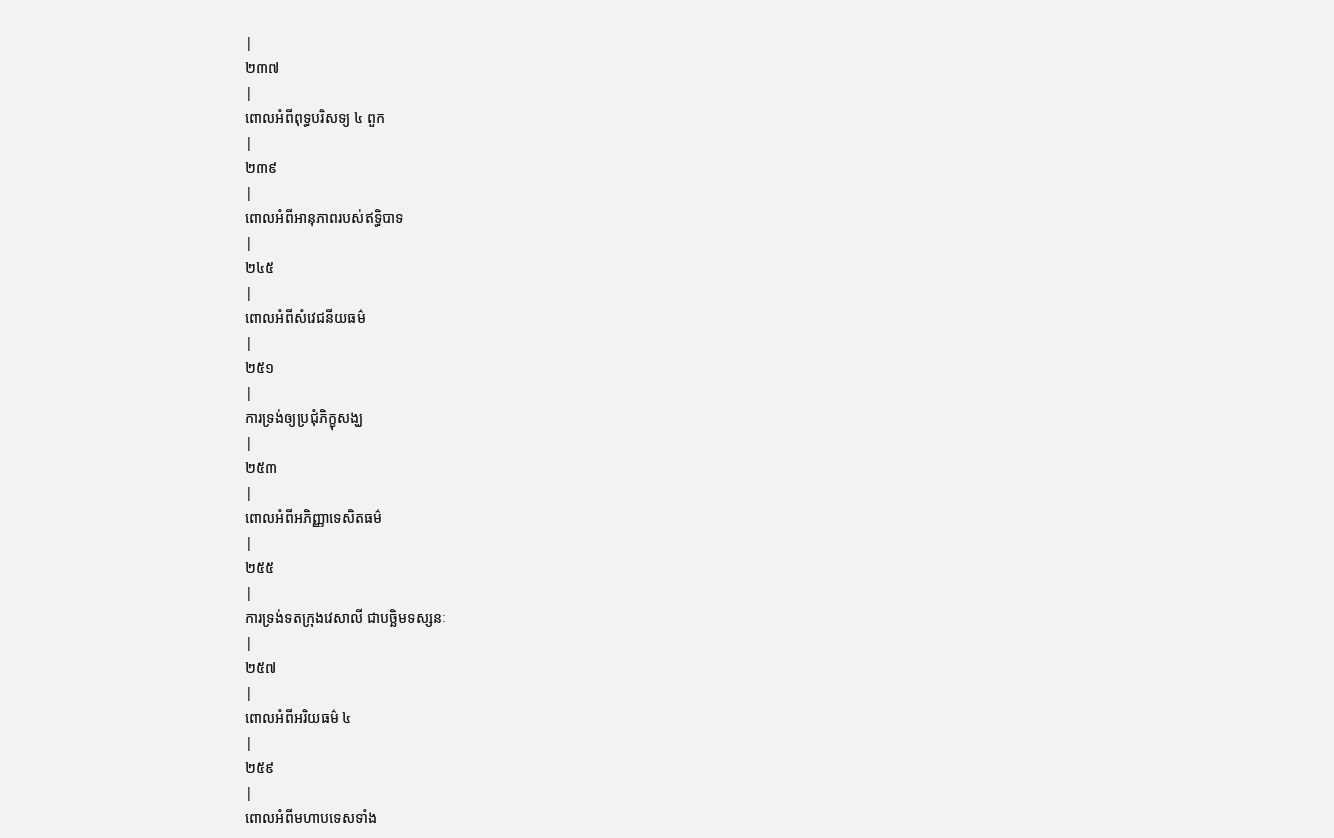|
២៣៧
|
ពោលអំពីពុទ្ធបរិសទ្យ ៤ ពួក
|
២៣៩
|
ពោលអំពីអានុភាពរបស់ឥទ្ធិបាទ
|
២៤៥
|
ពោលអំពីសំវេជនីយធម៌
|
២៥១
|
ការទ្រង់ឲ្យប្រជុំភិក្ខុសង្ឃ
|
២៥៣
|
ពោលអំពីអភិញ្ញាទេសិតធម៌
|
២៥៥
|
ការទ្រង់ទតក្រុងវេសាលី ជាបច្ឆិមទស្សនៈ
|
២៥៧
|
ពោលអំពីអរិយធម៌ ៤
|
២៥៩
|
ពោលអំពីមហាបទេសទាំង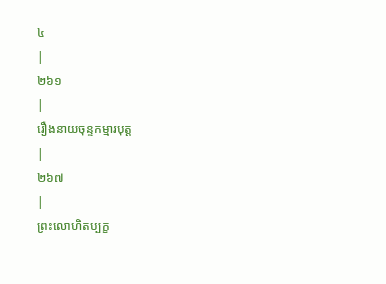៤
|
២៦១
|
រឿងនាយចុន្ទកម្មារបុត្ត
|
២៦៧
|
ព្រះលោហិតប្បក្ខ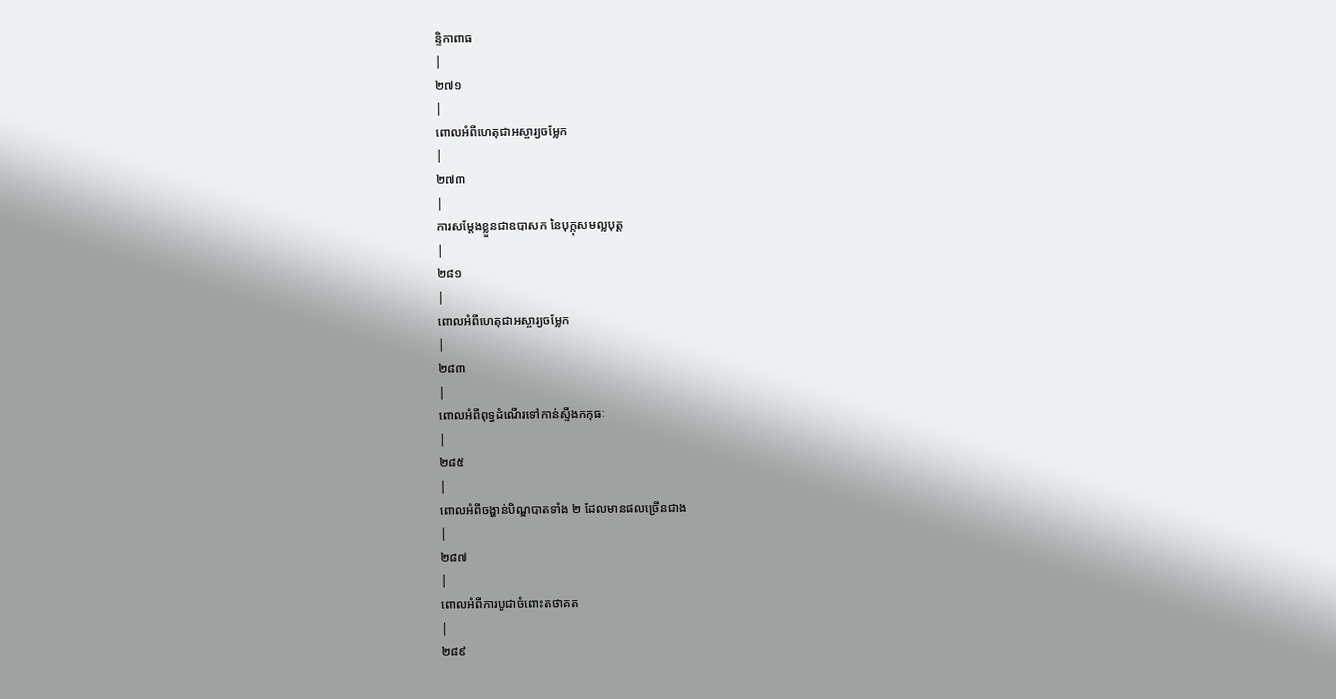ន្ទិកាពាធ
|
២៧១
|
ពោលអំពីហេតុជាអស្ចារ្យចម្លែក
|
២៧៣
|
ការសម្តែងខ្លួនជាឧបាសក នៃបុក្កុសមល្លបុត្ត
|
២៨១
|
ពោលអំពីហេតុជាអស្ចារ្យចម្លែក
|
២៨៣
|
ពោលអំពីពុទ្ធដំណើរទៅកាន់ស្ទឹងកកុធៈ
|
២៨៥
|
ពោលអំពីចង្ហាន់បិណ្ឌបាតទាំង ២ ដែលមានផលច្រើនជាង
|
២៨៧
|
ពោលអំពីការបូជាចំពោះតថាគត
|
២៨៩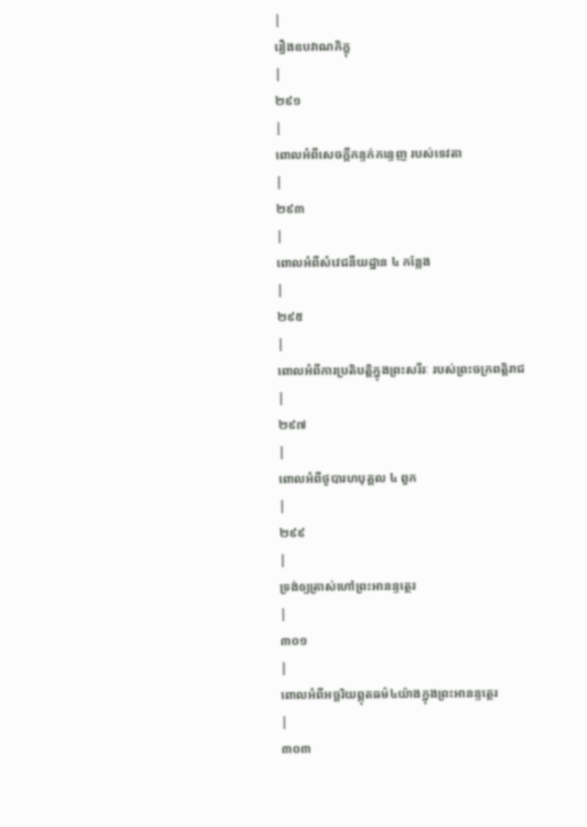|
រឿងឧបវាណភិក្ខុ
|
២៩១
|
ពោលអំពីសេចក្តីកន្ទក់កន្ទេញ របស់ទេវតា
|
២៩៣
|
ពោលអំពីសំវេជនីយដ្ឋាន ៤ កន្លែង
|
២៩៥
|
ពោលអំពីការប្រតិបត្តិក្នុងព្រះសរីរៈ របស់ព្រះចក្រពត្តិរាជ
|
២៩៧
|
ពោលអំពីថូបារហបុគ្គល ៤ ពួក
|
២៩៩
|
ទ្រង់ឲ្យត្រាស់ហៅព្រះអានន្ទត្ថេរ
|
៣០១
|
ពោលអំពីអច្ឆរិយព្ភុតធម៌៤យ៉ាងក្នុងព្រះអានន្ទត្ថេរ
|
៣០៣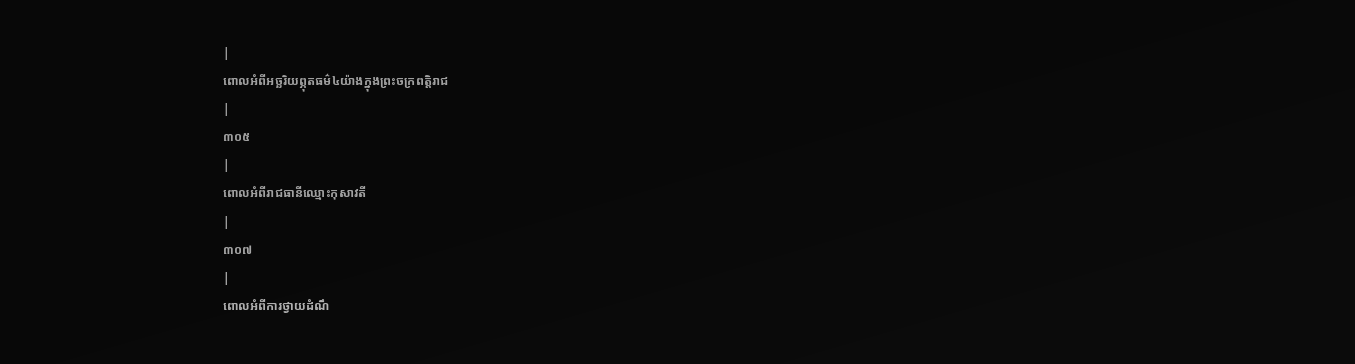|
ពោលអំពីអច្ឆរិយព្ភុតធម៌៤យ៉ាងក្នុងព្រះចក្រពត្តិរាជ
|
៣០៥
|
ពោលអំពីរាជធានីឈ្មោះកុសាវតី
|
៣០៧
|
ពោលអំពីការថ្វាយដំណឹ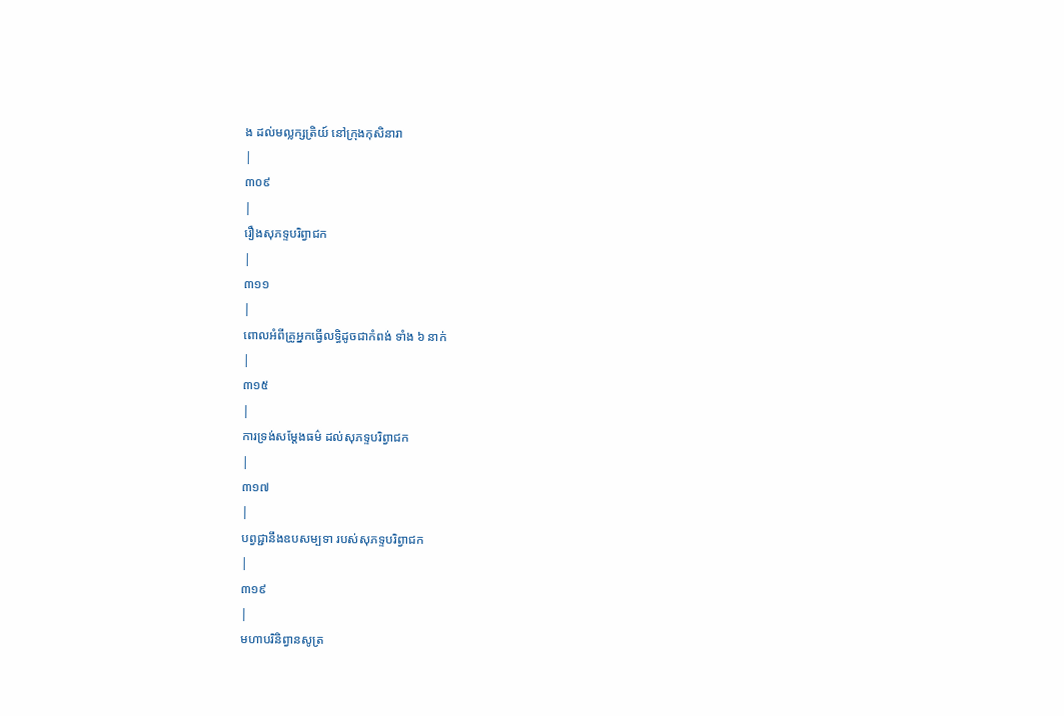ង ដល់មល្លក្សត្រិយ៍ នៅក្រុងកុសិនារា
|
៣០៩
|
រឿងសុភទ្ទបរិព្វាជក
|
៣១១
|
ពោលអំពីគ្រូអ្នកធ្វើលទ្ធិដូចជាកំពង់ ទាំង ៦ នាក់
|
៣១៥
|
ការទ្រង់សម្តែងធម៌ ដល់សុភទ្ទបរិព្វាជក
|
៣១៧
|
បព្វជ្ជានឹងឧបសម្បទា របស់សុភទ្ទបរិព្វាជក
|
៣១៩
|
មហាបរិនិព្វានសូត្រ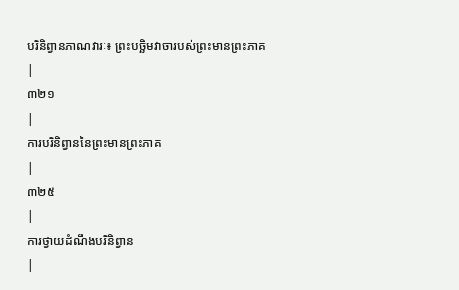បរិនិព្វានភាណវារៈ៖ ព្រះបច្ឆិមវាចារបស់ព្រះមានព្រះភាគ
|
៣២១
|
ការបរិនិព្វាននៃព្រះមានព្រះភាគ
|
៣២៥
|
ការថ្វាយដំណឹងបរិនិព្វាន
|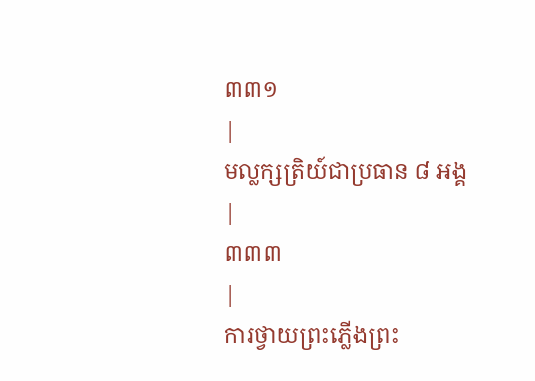៣៣១
|
មល្លក្សត្រិយ៍ជាប្រធាន ៨ អង្គ
|
៣៣៣
|
ការថ្វាយព្រះភ្លើងព្រះ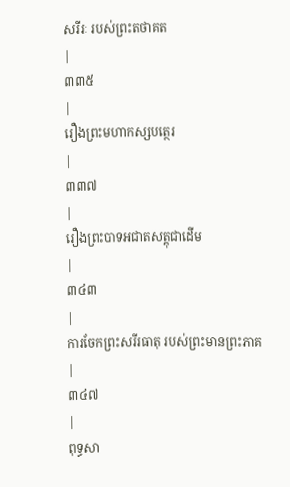សរីរៈ របស់ព្រះតថាគត
|
៣៣៥
|
រឿងព្រះមហាកស្សបត្ថេរ
|
៣៣៧
|
រឿងព្រះបាទអជាតសត្តុជាដើម
|
៣៤៣
|
ការចែកព្រះសរីរធាតុ របស់ព្រះមានព្រះភាគ
|
៣៤៧
|
ពុទ្ធសា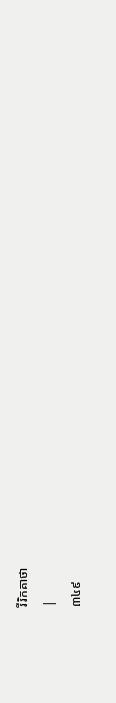រីរិកគាថា
|
៣៤៩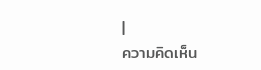|
ความคิดเห็น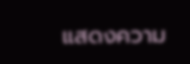แสดงความ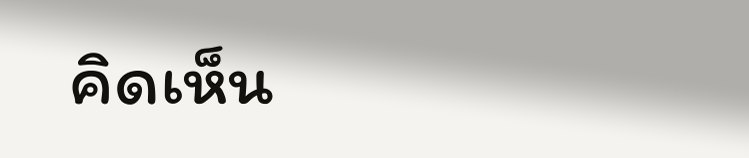คิดเห็น